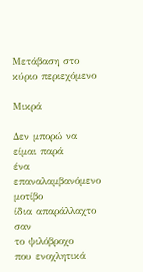Μετάβαση στο κύριο περιεχόμενο

Μικρά

Δεν μπορώ να είμαι παρά
ένα επαναλαμβανόμενο μοτίβο
ίδια απαράλλαχτο σαν
το ψιλόβροχο
που ενοχλητικά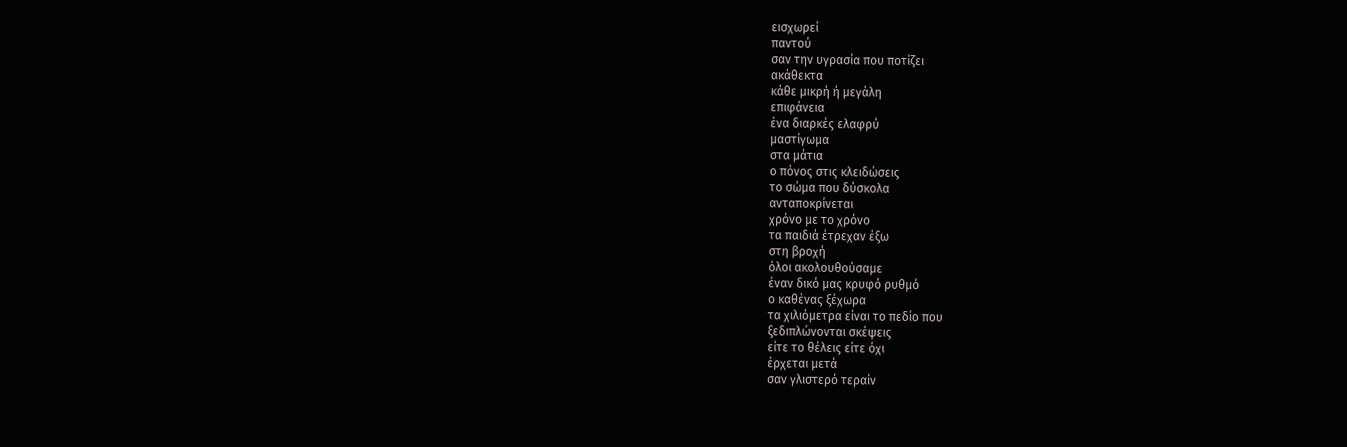εισχωρεί
παντού
σαν την υγρασία που ποτίζει
ακάθεκτα
κάθε μικρή ή μεγάλη
επιφάνεια
ένα διαρκές ελαφρύ
μαστίγωμα
στα μάτια
ο πόνος στις κλειδώσεις
το σώμα που δύσκολα
ανταποκρίνεται
χρόνο με το χρόνο
τα παιδιά έτρεχαν έξω
στη βροχή
όλοι ακολουθούσαμε
έναν δικό μας κρυφό ρυθμό
ο καθένας ξέχωρα
τα χιλιόμετρα είναι το πεδίο που
ξεδιπλώνονται σκέψεις
είτε το θέλεις είτε όχι
έρχεται μετά
σαν γλιστερό τεραίν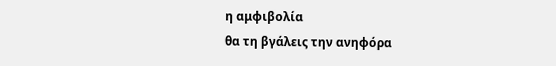η αμφιβολία
θα τη βγάλεις την ανηφόρα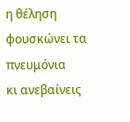η θέληση φουσκώνει τα πνευμόνια
κι ανεβαίνεις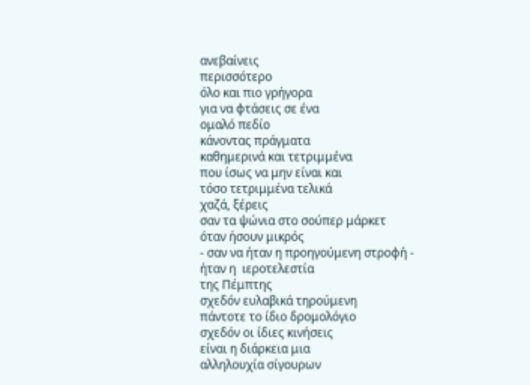ανεβαίνεις
περισσότερο
όλο και πιο γρήγορα
για να φτάσεις σε ένα
ομαλό πεδίο
κάνοντας πράγματα
καθημερινά και τετριμμένα
που ίσως να μην είναι και
τόσο τετριμμένα τελικά
χαζά, ξέρεις
σαν τα ψώνια στο σούπερ μάρκετ
όταν ήσουν μικρός
- σαν να ήταν η προηγούμενη στροφή -
ήταν η  ιεροτελεστία
της Πέμπτης
σχεδόν ευλαβικά τηρούμενη
πάντοτε το ίδιο δρομολόγιο
σχεδόν οι ίδιες κινήσεις
είναι η διάρκεια μια
αλληλουχία σίγουρων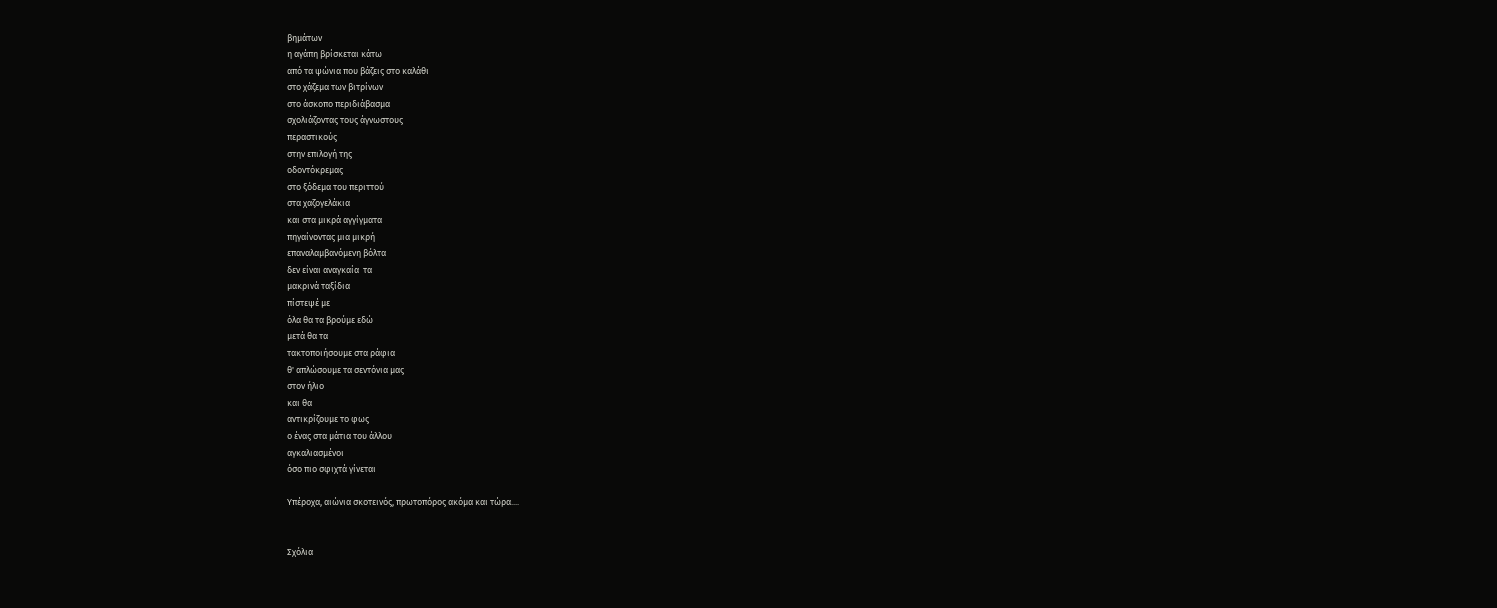βημάτων
η αγάπη βρίσκεται κάτω
από τα ψώνια που βάζεις στο καλάθι
στο χάζεμα των βιτρίνων
στο άσκοπο περιδιάβασμα
σχολιάζοντας τους άγνωστους
περαστικούς
στην επιλογή της
οδοντόκρεμας
στο ξόδεμα του περιττού
στα χαζογελάκια
και στα μικρά αγγίγματα
πηγαίνοντας μια μικρή
επαναλαμβανόμενη βόλτα
δεν είναι αναγκαία  τα
μακρινά ταξίδια
πίστεψέ με
όλα θα τα βρούμε εδώ
μετά θα τα
τακτοποιήσουμε στα ράφια
θ' απλώσουμε τα σεντόνια μας
στον ήλιο
και θα
αντικρίζουμε το φως
ο ένας στα μάτια του άλλου
αγκαλιασμένοι
όσο πιο σφιχτά γίνεται

Υπέροχα, αιώνια σκοτεινός, πρωτοπόρος ακόμα και τώρα....


Σχόλια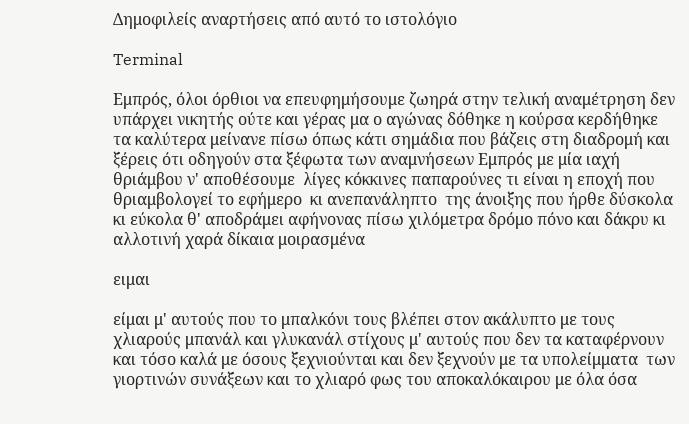Δημοφιλείς αναρτήσεις από αυτό το ιστολόγιο

Terminal

Εμπρός, όλοι όρθιοι να επευφημήσουμε ζωηρά στην τελική αναμέτρηση δεν υπάρχει νικητής ούτε και γέρας μα ο αγώνας δόθηκε η κούρσα κερδήθηκε τα καλύτερα μείνανε πίσω όπως κάτι σημάδια που βάζεις στη διαδρομή και ξέρεις ότι οδηγούν στα ξέφωτα των αναμνήσεων Εμπρός με μία ιαχή θριάμβου ν' αποθέσουμε  λίγες κόκκινες παπαρούνες τι είναι η εποχή που θριαμβολογεί το εφήμερο  κι ανεπανάληπτο  της άνοιξης που ήρθε δύσκολα κι εύκολα θ' αποδράμει αφήνονας πίσω χιλόμετρα δρόμο πόνο και δάκρυ κι αλλοτινή χαρά δίκαια μοιρασμένα

ειμαι

είμαι μ' αυτούς που το μπαλκόνι τους βλέπει στον ακάλυπτο με τους χλιαρούς μπανάλ και γλυκανάλ στίχους μ' αυτούς που δεν τα καταφέρνουν και τόσο καλά με όσους ξεχνιούνται και δεν ξεχνούν με τα υπολείμματα  των γιορτινών συνάξεων και το χλιαρό φως του αποκαλόκαιρου με όλα όσα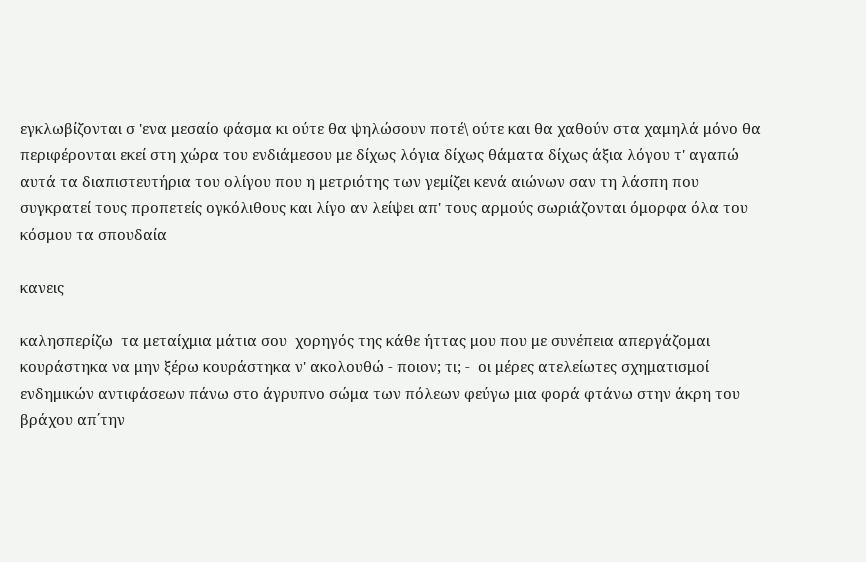εγκλωβίζονται σ 'ενα μεσαίο φάσμα κι ούτε θα ψηλώσουν ποτέ\ ούτε και θα χαθούν στα χαμηλά μόνο θα περιφέρονται εκεί στη χώρα του ενδιάμεσου με δίχως λόγια δίχως θάματα δίχως άξια λόγου τ' αγαπώ αυτά τα διαπιστευτήρια του ολίγου που η μετριότης των γεμίζει κενά αιώνων σαν τη λάσπη που συγκρατεί τους προπετείς ογκόλιθους και λίγο αν λείψει απ' τους αρμούς σωριάζονται όμορφα όλα του κόσμου τα σπουδαία

κανεις

καλησπερίζω  τα μεταίχμια μάτια σου  χορηγός της κάθε ήττας μου που με συνέπεια απεργάζομαι κουράστηκα να μην ξέρω κουράστηκα ν' ακολουθώ - ποιον; τι; -  οι μέρες ατελείωτες σχηματισμοί ενδημικών αντιφάσεων πάνω στο άγρυπνο σώμα των πόλεων φεύγω μια φορά φτάνω στην άκρη του βράχου απ΄την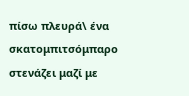πίσω πλευρά\ ένα σκατομπιτσόμπαρο στενάζει μαζί με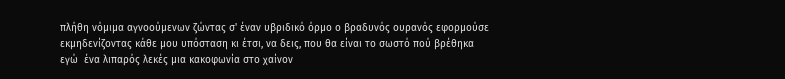πλήθη νόμιμα αγνοούμενων ζώντας σ' έναν υβριδικό όρμο ο βραδυνός ουρανός εφορμούσε εκμηδενίζοντας κάθε μου υπόσταση κι έτσι, να δεις, που θα είναι το σωστό πού βρέθηκα εγώ  ένα λιπαρός λεκές μια κακοφωνία στο χαίνον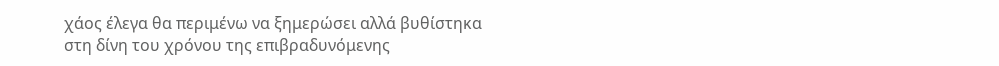χάος έλεγα θα περιμένω να ξημερώσει αλλά βυθίστηκα στη δίνη του χρόνου της επιβραδυνόμενης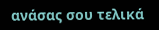ανάσας σου τελικά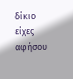δίκιο είχες αφήσου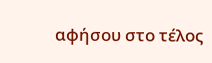αφήσου στο τέλος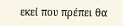εκεί που πρέπει θα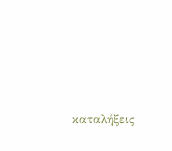καταλήξεις